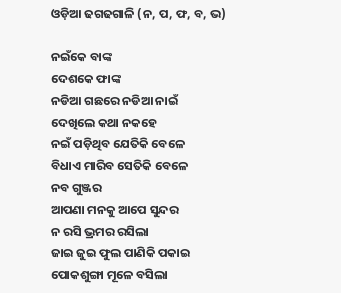ଓଡ଼ିଆ ଢଗଢଗାଳି (ନ, ପ, ଫ, ବ, ଭ)

ନଇଁକେ ବାଙ୍କ
ଦେଶକେ ଫାଙ୍କ
ନଡିଆ ଗଛରେ ନଡିଆ ନାଇଁ
ଦେଖିଲେ କଥା ନକହେ
ନଇଁ ପଡ଼ିଥିବ ଯେତିକି ବେଳେ
ବିଧାଏ ମାରିବ ସେତିକି ବେଳେ
ନବ ଗୁଞ୍ଜର
ଆପଣା ମନକୁ ଆପେ ସୁନ୍ଦର
ନ ରସି ଭ୍ରମର ରସିଲା
ଜାଇ ଜୁଇ ଫୁଲ ପାଣିକି ପକାଇ
ପୋକଶୁଙ୍ଗା ମୂଳେ ବସିଲା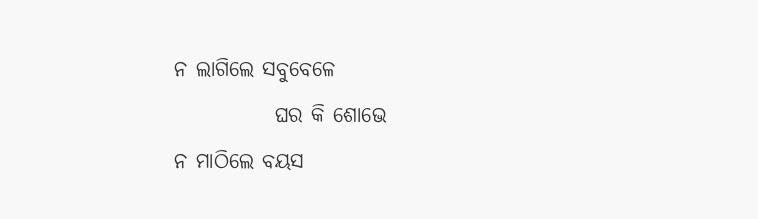ନ ଲାଗିଲେ ସବୁବେଳେ
            ଘର କି ଶୋଭେ
ନ ମାଠିଲେ ବୟସ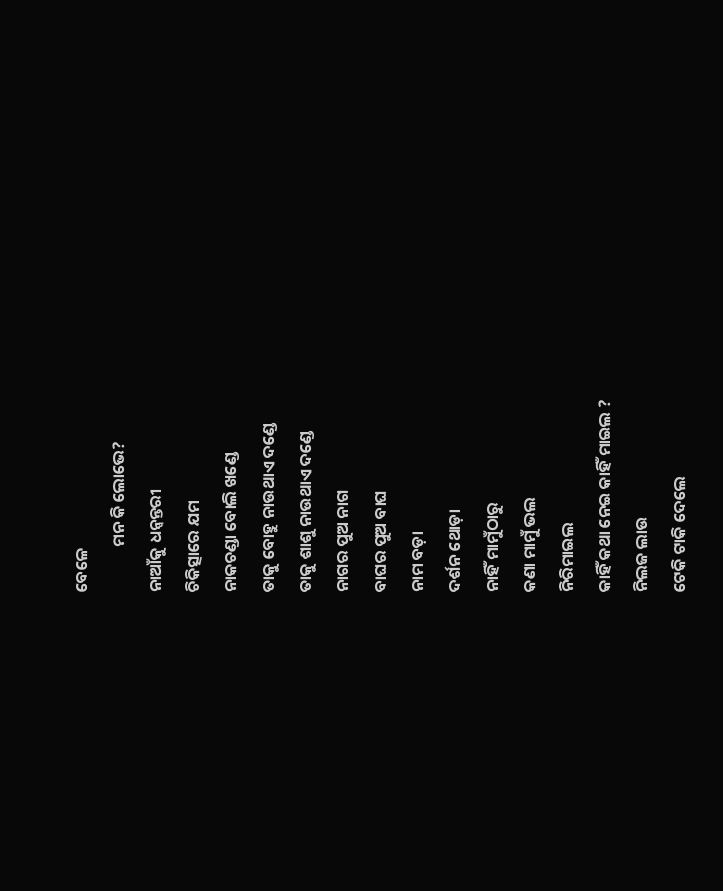ବେଳେ
            ମନ କି ଲୋଭେ?
ନାଆଁକୁ ଧନ୍ଵନ୍ତରୀ
ଚିକିତ୍ସାରେ ଯମ
ନାକଚଣ୍ଡା ବୋଲି ଖଣ୍ଡେ
ତାକୁ ବୋହୁ ନାଉଥାଏ ଦଣ୍ଡେ
ତାକୁ ଶାଶୁ ନାଉଥାଏ ଦଣ୍ଡେ
ନାଗର ପୁଅ ନାଗ
ବାଘର ପୁଅ ବାଘ
ନାମ ବଡ଼ା
ଦର୍ଶନ ଥୋଡ଼ା
ନାହିଁ ମାମୁଁଠାରୁ
କଣା ମାମୁଁ ଭଲ
ନିରିମାଇଲ
କାହିଁ କଥା ନେଇ କାହିଁ ମାଇଲ ?
ନିଲଜ ଲାଉ
ଟେକି ଟାକି ଦେଲେ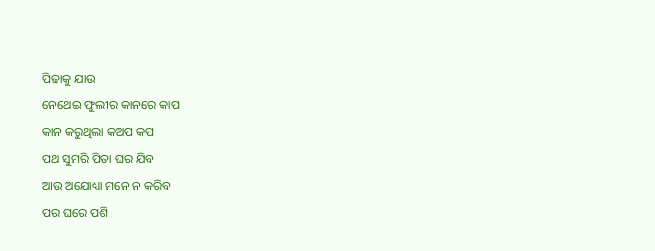ପିଢାକୁ ଯାଉ
ନେଥେଇ ଫୁଲୀର କାନରେ କାପ
କାନ କରୁଥିଲା କଅପ କପ
ପଥ ସୁମରି ପିତା ଘର ଯିବ
ଆଉ ଅଯୋଧ୍ୟା ମନେ ନ କରିବ
ପର ଘରେ ପଶି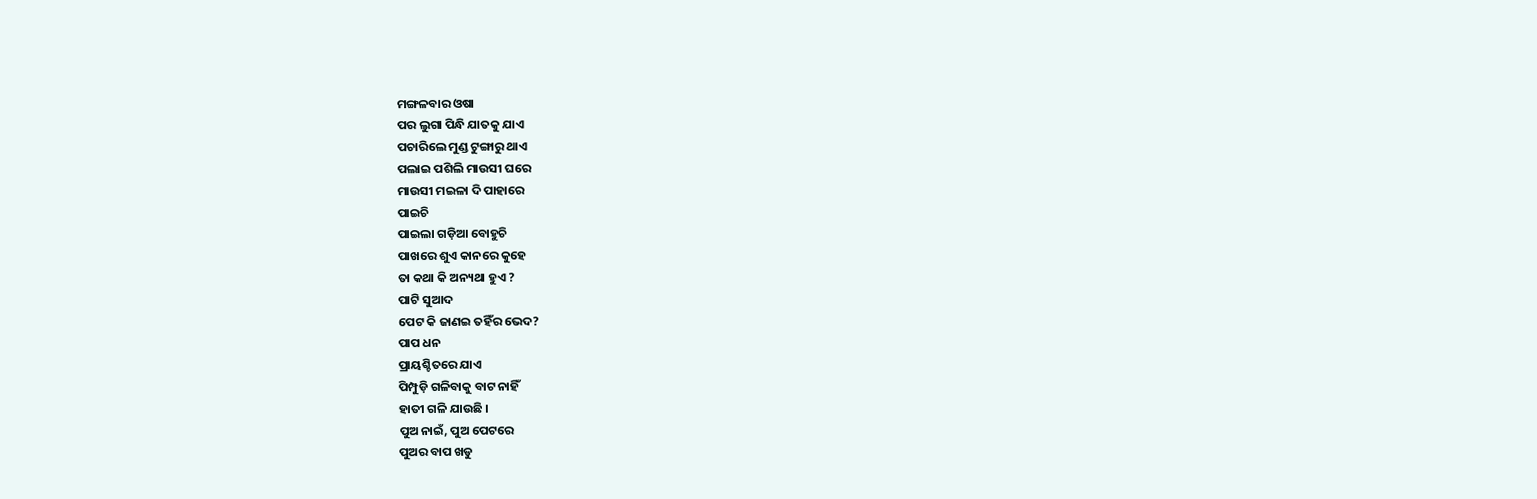ମଙ୍ଗଳବାର ଓଷା
ପର ଲୁଗା ପିନ୍ଧି ଯାତକୁ ଯାଏ
ପଚାରିଲେ ମୁଣ୍ଡ ଟୁଙ୍ଗାରୁ ଥାଏ
ପଲାଇ ପଶିଲି ମାଉସୀ ଘରେ
ମାଉସୀ ମଇଳା ଦି ପାହାରେ
ପାଇଚି
ପାଇଲା ଗଡ଼ିଆ ବୋହୁଚି
ପାଖରେ ଶୁଏ କାନରେ କୁହେ
ତା କଥା କି ଅନ୍ୟଥା ହୁଏ ?
ପାଟି ସୁଆଦ
ପେଟ କି ଜାଣଇ ତହିଁର ଭେଦ?
ପାପ ଧନ
ପ୍ରାୟଶ୍ଚିତରେ ଯାଏ
ପିମ୍ପୁଡ଼ି ଗଳିବାକୁ ବାଟ ନାହିଁ
ହାତୀ ଗଳି ଯାଉଛି ।
ପୁଅ ନାଇଁ, ପୁଅ ପେଟରେ
ପୁଅର ବାପ ଖଡୁ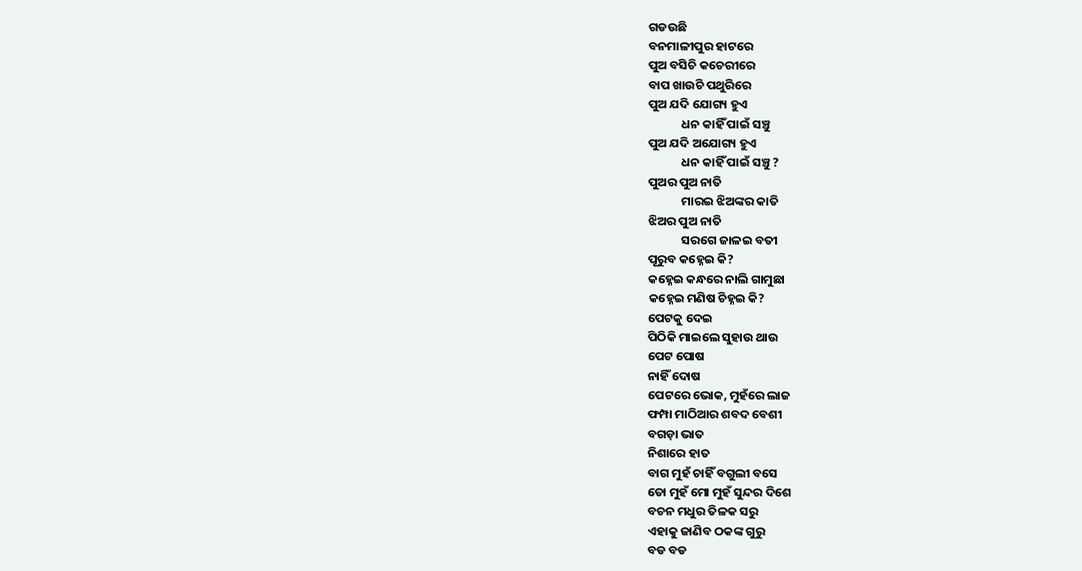ଗଡଉଛି
ବନମାଳୀପୁର ହାଟରେ
ପୁଅ ବସିଚି କଚେରୀରେ
ବାପ ଖାଉଚି ପଥୁରିରେ
ପୁଅ ଯଦି ଯୋଗ୍ୟ ହୁଏ
            ଧନ କାହିଁ ପାଇଁ ସଞ୍ଚୁ
ପୁଅ ଯଦି ଅଯୋଗ୍ୟ ହୁଏ
            ଧନ କାହିଁ ପାଇଁ ସଞ୍ଚୁ ?
ପୁଅର ପୁଅ ନାତି
            ମାରଇ ଝିଅଙ୍କର କାତି
ଝିଅର ପୁଅ ନାତି
            ସରଗେ ଜାଳଇ ବତୀ
ପୂରୁବ କହ୍ନେଇ କି?
କହ୍ନେଇ କନ୍ଧରେ ନାଲି ଗାମୁଛା
କହ୍ନେଇ ମଣିଷ ଚିହ୍ନଇ କି?
ପେଟକୁ ଦେଇ
ପିଠିକି ମାଇଲେ ସୁହାଉ ଥାଉ
ପେଟ ପୋଷ
ନାହିଁ ଦୋଷ
ପେଟରେ ଭୋକ, ମୁହଁରେ ଲାଜ
ଫମ୍ପା ମାଠିଆର ଶବଦ ବେଶୀ
ବଗଡ଼ା ଭାତ
ନିଶାରେ ହାତ
ବାଗ ମୁହଁ ଚାହିଁ ବଗୁଲୀ ବସେ
ତୋ ମୁହଁ ମୋ ମୁହଁ ସୁନ୍ଦର ଦିଶେ
ବଚନ ମଧୁର ତିଳକ ସରୁ
ଏହାକୁ ଜାଣିବ ଠକଙ୍କ ଗୁରୁ
ବଡ ବଡ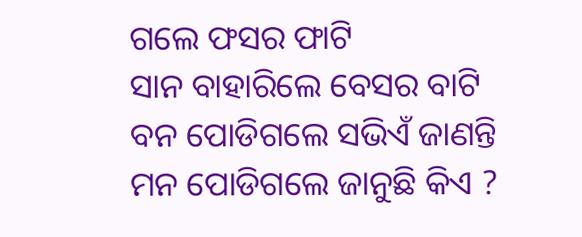ଗଲେ ଫସର ଫାଟି
ସାନ ବାହାରିଲେ ବେସର ବାଟି
ବନ ପୋଡିଗଲେ ସଭିଏଁ ଜାଣନ୍ତି
ମନ ପୋଡିଗଲେ ଜାନୁଛି କିଏ ?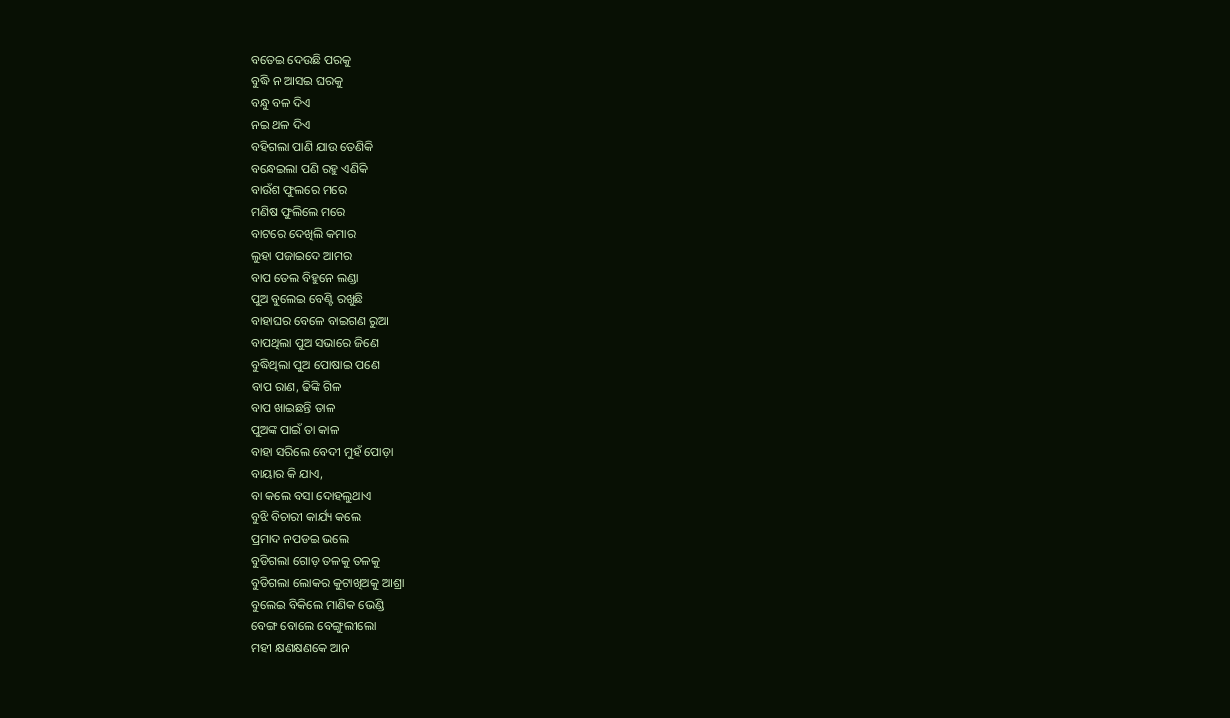ବତେଇ ଦେଉଛି ପରକୁ
ବୁଦ୍ଧି ନ ଆସଇ ଘରକୁ
ବନ୍ଧୁ ବଳ ଦିଏ
ନଇ ଥଳ ଦିଏ
ବହିଗଲା ପାଣି ଯାଉ ତେଣିକି
ବନ୍ଧେଇଲା ପଣି ରହୁ ଏଣିକି
ବାଉଁଶ ଫୁଲରେ ମରେ
ମଣିଷ ଫୁଲିଲେ ମରେ
ବାଟରେ ଦେଖିଲି କମାର
ଲୁହା ପଜାଇଦେ ଆମର
ବାପ ତେଲ ବିହୁନେ ଲଣ୍ଡା
ପୁଅ ବୁଲେଇ ବେଣ୍ଟି ରଖୁଛି
ବାହାଘର ବେଳେ ବାଇଗଣ ରୁଆ
ବାପଥିଲା ପୁଅ ସଭାରେ ଜିଣେ
ବୁଦ୍ଧିଥିଲା ପୁଅ ପୋଷାଇ ପଣେ
ବାପ ରାଣ, ଢିଙ୍କି ଗିଳ
ବାପ ଖାଇଛନ୍ତି ତାଳ
ପୁଅଙ୍କ ପାଇଁ ତା କାଳ
ବାହା ସରିଲେ ବେଦୀ ମୁହଁ ପୋଡ଼ା
ବାୟାର କି ଯାଏ,
ବା କଲେ ବସା ଦୋହଲୁଥାଏ
ବୁଝି ବିଚାରୀ କାର୍ଯ୍ୟ କଲେ
ପ୍ରମାଦ ନପଡଇ ଭଲେ
ବୁଡିଗଲା ଗୋଡ଼ ତଳକୁ ତଳକୁ
ବୁଡିଗଲା ଲୋକର କୁଟାଖିଅକୁ ଆଶ୍ରା
ବୁଲେଇ ବିକିଲେ ମାଣିକ ଭେଣ୍ଡି
ବେଙ୍ଗ ବୋଲେ ବେଙ୍ଗୁଲୀଲୋ
ମହୀ କ୍ଷଣକ୍ଷଣକେ ଆନ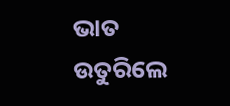ଭାତ ଉତୁରିଲେ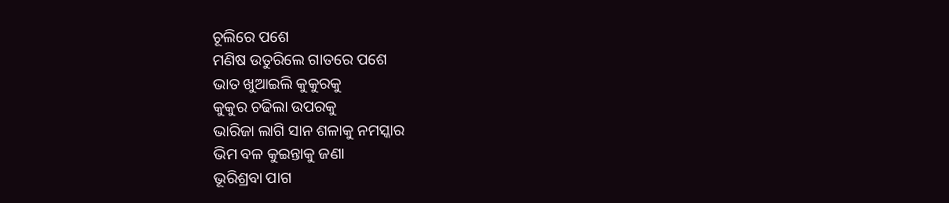ଚୂଲିରେ ପଶେ
ମଣିଷ ଉତୁରିଲେ ଗାତରେ ପଶେ
ଭାତ ଖୁଆଇଲି କୁକୁରକୁ
କୁକୁର ଚଢିଲା ଉପରକୁ
ଭାରିଜା ଲାଗି ସାନ ଶଳାକୁ ନମସ୍କାର
ଭିମ ବଳ କୁଇନ୍ତାକୁ ଜଣା
ଭୂରିଶ୍ରବା ପାଗ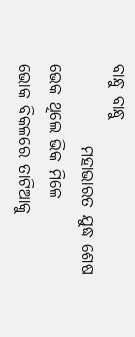ବାନ୍ଧୁ ବାନ୍ଧୁ
            ମହାଭାରତ ଯୁଦ୍ଧ ଶେଷ
ଭେକ ଥିଲେ ଭିକ ମିଳେ
ଭୋକ ବିକଳରେ ତାଟିଆକୁ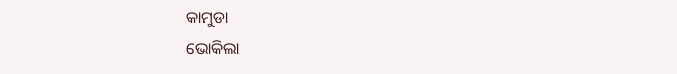କାମୁଡା
ଭୋକିଲା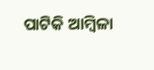ପାଟିକି ଆମ୍ବିଳା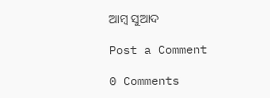ଆମ୍ବ ସୁଆଦ

Post a Comment

0 Comments